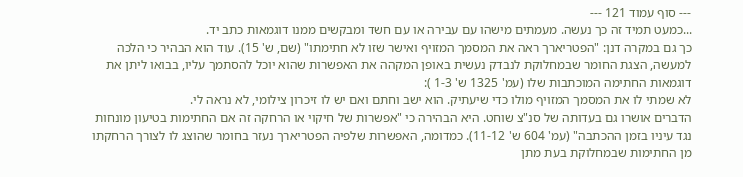--- סוף עמוד 121 ---
...כמעט תמיד זה כך נעשה. מעמתים מישהו עם עבירה או עם חשד ומבקשים ממנו דוגמאות כתב יד.
כך גם במקרה דנן: "הפטריארך ראה את המסמך המזויף ואישר שזו לא חתימתו" (שם, ש' 15). עוד הוא הבהיר כי הלכה למעשה, הצגת החומר שבמחלוקת לנבדק נעשית באופן המקהה את האפשרות שהוא יוכל להסתמך עליו, בבואו ליתן את דוגמאות החתימה המוכתבות שלו (עמ' 1325 ש' 1-3 ):
לא שמתי לו את המסמך המזויף מולו כדי שיעתיק. הוא ישב וחתם ואם יש לו זיכרון צילומי, לא נראה לי.
הדברים אושרו גם בעדותה של סנ"צ שוחט. היא הבהירה כי "אפשרות של חיקוי או הרחקה זה אם החתימות בטיעון מונחות נגד עיניו בזמן ההכתבה" (עמ' 604 ש' 11-12). כמדומה, האפשרות שלפיה הפטריארך נעזר בחומר שהוצג לו לצורך הרחקתו מן החתימות שבמחלוקת בעת מתן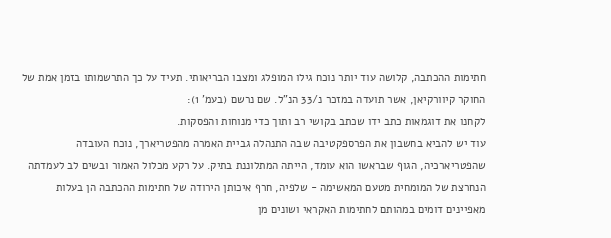חתימות ההכתבה, קלושה עוד יותר נוכח גילו המופלג ומצבו הבריאותי. תעיד על כך התרשמותו בזמן אמת של החוקר קיוורקיאן, אשר תועדה במזכר נ/33 הנ"ל. שם נרשם (בעמ' 1):
לקחנו את דוגמאות כתב ידו שכתב בקושי רב ותוך כדי מנוחות והפסקות.
עוד יש להביא בחשבון את הפרספקטיבה שבה התנהלה גביית האמרה מהפטריארך, נוכח העובדה שהפטריארכיה, הגוף שבראשו הוא עומד, הייתה המתלוננת בתיק. על רקע מכלול האמור ובשים לב לעמדתה הנחרצת של המומחית מטעם המאשימה - שלפיה, חרף איכותן הירודה של חתימות ההכתבה הן בעלות מאפיינים דומים במהותם לחתימות האקראי ושונים מן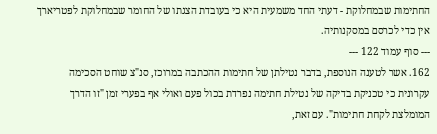החתימות שבמחלוקת - דעתי החד משמעית היא כי בעובדת הצגתו של החומר שבמחלוקת לפטריארך אין כדי לכרסם במסקנותיה.
--- סוף עמוד 122 ---
162. אשר לטענה הנוספת, בדבר נטילתן של חתימות ההכתבה במרוכז, סנ"צ שוחט הסכימה עקרונית כי טכניקת בדיקה של נטילת חתימה נפרדת בכול פעם ואולי אף בפערי זמן "זו הדרך המומלצת לקחת חתימות". עם זאת,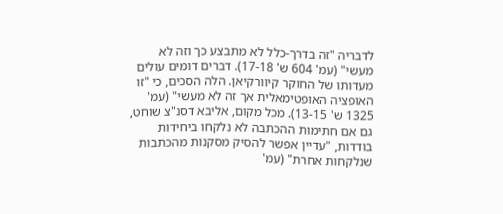לדבריה "זה בדרך-כלל לא מתבצע כך וזה לא מעשי" (עמ' 604 ש' 17-18). דברים דומים עולים מעדותו של החוקר קיוורקיאן. הלה הסכים, כי "זו האופציה האופטימאלית אך זה לא מעשי" (עמ' 1325 ש' 13-15). מכל מקום, אליבא דסנ"צ שוחט, גם אם חתימות ההכתבה לא נלקחו ביחידות בודדות, "עדיין אפשר להסיק מסקנות מהכתבות שנלקחות אחרת" (עמ'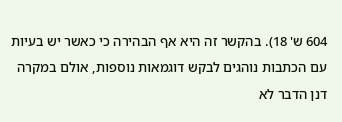604 ש' 18). בהקשר זה היא אף הבהירה כי כאשר יש בעיות עם הכתבות נוהגים לבקש דוגמאות נוספות, אולם במקרה דנן הדבר לא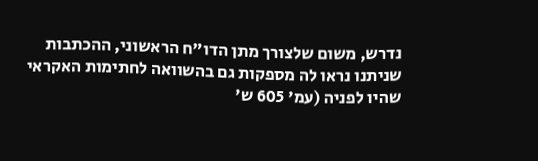נדרש, משום שלצורך מתן הדו"ח הראשוני, ההכתבות שניתנו נראו לה מספקות גם בהשוואה לחתימות האקראי שהיו לפניה (עמ' 605 ש'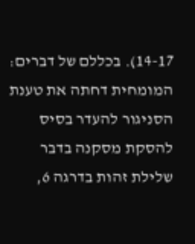14-17). בכללם של דברים: המומחית דחתה את טענת הסניגור להעדר בסיס להסקת מסקנה בדבר שלילת זהות בדרגה 6,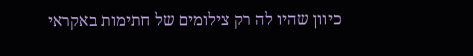כיוון שהיו לה רק צילומים של חתימות באקראי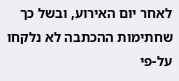לאחר יום האירוע, ובשל כך שחתימות ההכתבה לא נלקחו על-פי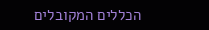הכללים המקובלים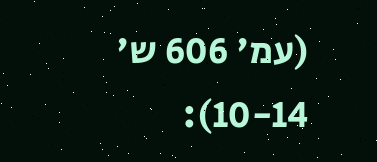(עמ' 606 ש' 10-14):